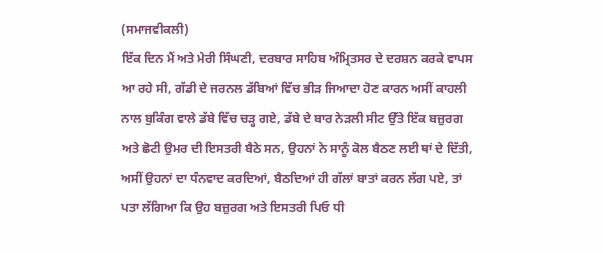(ਸਮਾਜਵੀਕਲੀ)
ਇੱਕ ਦਿਨ ਮੈਂ ਅਤੇ ਮੇਰੀ ਸਿੰਘਣੀ, ਦਰਬਾਰ ਸਾਹਿਬ ਅੰਮ੍ਰਿਤਸਰ ਦੇ ਦਰਸ਼ਨ ਕਰਕੇ ਵਾਪਸ ਆ ਰਹੇ ਸੀ, ਗੱਡੀ ਦੇ ਜਰਨਲ ਡੱਬਿਆਂ ਵਿੱਚ ਭੀੜ ਜਿਆਦਾ ਹੋਣ ਕਾਰਨ ਅਸੀਂ ਕਾਹਲੀ ਨਾਲ ਬੁਕਿੰਗ ਵਾਲੇ ਡੱਬੇ ਵਿੱਚ ਚੜ੍ਹ ਗਏ, ਡੱਬੇ ਦੇ ਬਾਰ ਨੇੜਲੀ ਸੀਟ ਉੱਤੇ ਇੱਕ ਬਜ਼ੁਰਗ ਅਤੇ ਛੋਟੀ ਉਮਰ ਦੀ ਇਸਤਰੀ ਬੈਠੇ ਸਨ, ਉਹਨਾਂ ਨੇ ਸਾਨੂੰ ਕੋਲ ਬੈਠਣ ਲਈ ਥਾਂ ਦੇ ਦਿੱਤੀ, ਅਸੀਂ ਉਹਨਾਂ ਦਾ ਧੰਨਵਾਦ ਕਰਦਿਆਂ, ਬੈਠਦਿਆਂ ਹੀ ਗੱਲਾਂ ਬਾਤਾਂ ਕਰਨ ਲੱਗ ਪਏ, ਤਾਂ ਪਤਾ ਲੱਗਿਆ ਕਿ ਉਹ ਬਜ਼ੁਰਗ ਅਤੇ ਇਸਤਰੀ ਪਿਓ ਧੀ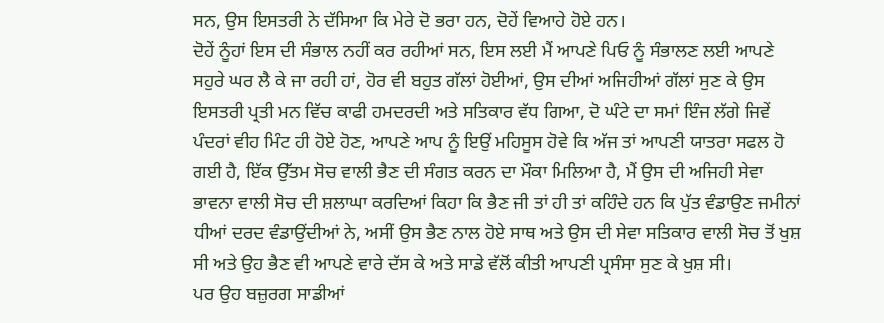ਸਨ, ਉਸ ਇਸਤਰੀ ਨੇ ਦੱਸਿਆ ਕਿ ਮੇਰੇ ਦੋ ਭਰਾ ਹਨ, ਦੋਹੇਂ ਵਿਆਹੇ ਹੋਏ ਹਨ।
ਦੋਹੇਂ ਨੂੰਹਾਂ ਇਸ ਦੀ ਸੰਭਾਲ ਨਹੀਂ ਕਰ ਰਹੀਆਂ ਸਨ, ਇਸ ਲਈ ਮੈਂ ਆਪਣੇ ਪਿਓ ਨੂੰ ਸੰਭਾਲਣ ਲਈ ਆਪਣੇ ਸਹੁਰੇ ਘਰ ਲੈ ਕੇ ਜਾ ਰਹੀ ਹਾਂ, ਹੋਰ ਵੀ ਬਹੁਤ ਗੱਲਾਂ ਹੋਈਆਂ, ਉਸ ਦੀਆਂ ਅਜਿਹੀਆਂ ਗੱਲਾਂ ਸੁਣ ਕੇ ਉਸ ਇਸਤਰੀ ਪ੍ਰਤੀ ਮਨ ਵਿੱਚ ਕਾਫੀ ਹਮਦਰਦੀ ਅਤੇ ਸਤਿਕਾਰ ਵੱਧ ਗਿਆ, ਦੋ ਘੰਟੇ ਦਾ ਸਮਾਂ ਇੰਜ ਲੱਗੇ ਜਿਵੇਂ ਪੰਦਰਾਂ ਵੀਹ ਮਿੰਟ ਹੀ ਹੋਏ ਹੋਣ, ਆਪਣੇ ਆਪ ਨੂੰ ਇਉਂ ਮਹਿਸੂਸ ਹੋਵੇ ਕਿ ਅੱਜ ਤਾਂ ਆਪਣੀ ਯਾਤਰਾ ਸਫਲ ਹੋ ਗਈ ਹੈ, ਇੱਕ ਉੱਤਮ ਸੋਚ ਵਾਲੀ ਭੈਣ ਦੀ ਸੰਗਤ ਕਰਨ ਦਾ ਮੌਕਾ ਮਿਲਿਆ ਹੈ, ਮੈਂ ਉਸ ਦੀ ਅਜਿਹੀ ਸੇਵਾ ਭਾਵਨਾ ਵਾਲੀ ਸੋਚ ਦੀ ਸ਼ਲਾਘਾ ਕਰਦਿਆਂ ਕਿਹਾ ਕਿ ਭੈਣ ਜੀ ਤਾਂ ਹੀ ਤਾਂ ਕਹਿੰਦੇ ਹਨ ਕਿ ਪੁੱਤ ਵੰਡਾਉਣ ਜਮੀਨਾਂ ਧੀਆਂ ਦਰਦ ਵੰਡਾਉਂਦੀਆਂ ਨੇ, ਅਸੀਂ ਉਸ ਭੈਣ ਨਾਲ ਹੋਏ ਸਾਥ ਅਤੇ ਉਸ ਦੀ ਸੇਵਾ ਸਤਿਕਾਰ ਵਾਲੀ ਸੋਚ ਤੋਂ ਖੁਸ਼ ਸੀ ਅਤੇ ਉਹ ਭੈਣ ਵੀ ਆਪਣੇ ਵਾਰੇ ਦੱਸ ਕੇ ਅਤੇ ਸਾਡੇ ਵੱਲੋਂ ਕੀਤੀ ਆਪਣੀ ਪ੍ਰਸੰਸਾ ਸੁਣ ਕੇ ਖੁਸ਼ ਸੀ।
ਪਰ ਉਹ ਬਜ਼ੁਰਗ ਸਾਡੀਆਂ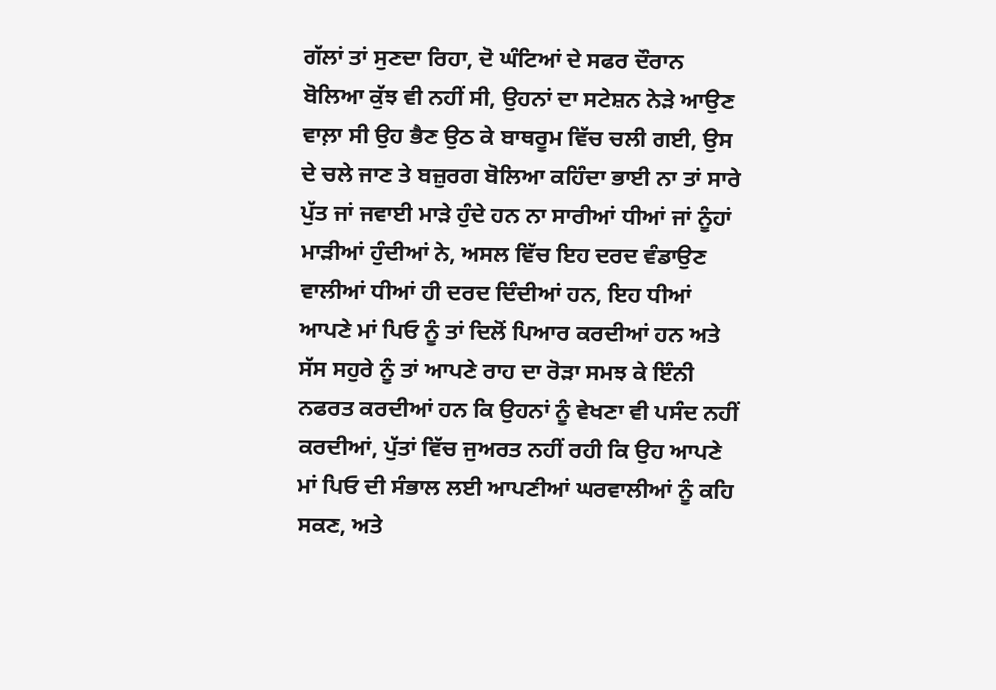ਗੱਲਾਂ ਤਾਂ ਸੁਣਦਾ ਰਿਹਾ, ਦੋ ਘੰਟਿਆਂ ਦੇ ਸਫਰ ਦੌਰਾਨ ਬੋਲਿਆ ਕੁੱਝ ਵੀ ਨਹੀਂ ਸੀ, ਉਹਨਾਂ ਦਾ ਸਟੇਸ਼ਨ ਨੇੜੇ ਆਉਣ ਵਾਲ਼ਾ ਸੀ ਉਹ ਭੈਣ ਉਠ ਕੇ ਬਾਥਰੂਮ ਵਿੱਚ ਚਲੀ ਗਈ, ਉਸ ਦੇ ਚਲੇ ਜਾਣ ਤੇ ਬਜ਼ੁਰਗ ਬੋਲਿਆ ਕਹਿੰਦਾ ਭਾਈ ਨਾ ਤਾਂ ਸਾਰੇ ਪੁੱਤ ਜਾਂ ਜਵਾਈ ਮਾੜੇ ਹੁੰਦੇ ਹਨ ਨਾ ਸਾਰੀਆਂ ਧੀਆਂ ਜਾਂ ਨੂੰਹਾਂ ਮਾੜੀਆਂ ਹੁੰਦੀਆਂ ਨੇ, ਅਸਲ ਵਿੱਚ ਇਹ ਦਰਦ ਵੰਡਾਉਣ ਵਾਲੀਆਂ ਧੀਆਂ ਹੀ ਦਰਦ ਦਿੰਦੀਆਂ ਹਨ, ਇਹ ਧੀਆਂ ਆਪਣੇ ਮਾਂ ਪਿਓ ਨੂੰ ਤਾਂ ਦਿਲੋਂ ਪਿਆਰ ਕਰਦੀਆਂ ਹਨ ਅਤੇ ਸੱਸ ਸਹੁਰੇ ਨੂੰ ਤਾਂ ਆਪਣੇ ਰਾਹ ਦਾ ਰੋੜਾ ਸਮਝ ਕੇ ਇੰਨੀ ਨਫਰਤ ਕਰਦੀਆਂ ਹਨ ਕਿ ਉਹਨਾਂ ਨੂੰ ਵੇਖਣਾ ਵੀ ਪਸੰਦ ਨਹੀਂ ਕਰਦੀਆਂ, ਪੁੱਤਾਂ ਵਿੱਚ ਜੁਅਰਤ ਨਹੀਂ ਰਹੀ ਕਿ ਉਹ ਆਪਣੇ ਮਾਂ ਪਿਓ ਦੀ ਸੰਭਾਲ ਲਈ ਆਪਣੀਆਂ ਘਰਵਾਲੀਆਂ ਨੂੰ ਕਹਿ ਸਕਣ, ਅਤੇ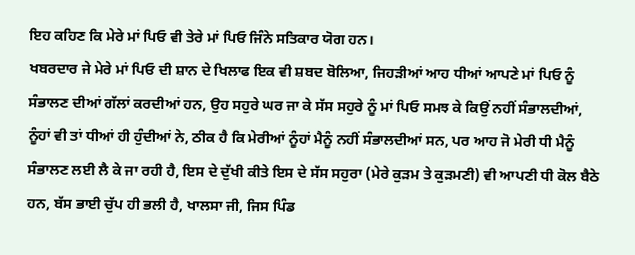ਇਹ ਕਹਿਣ ਕਿ ਮੇਰੇ ਮਾਂ ਪਿਓ ਵੀ ਤੇਰੇ ਮਾਂ ਪਿਓ ਜਿੰਨੇ ਸਤਿਕਾਰ ਯੋਗ ਹਨ।
ਖਬਰਦਾਰ ਜੇ ਮੇਰੇ ਮਾਂ ਪਿਓ ਦੀ ਸ਼ਾਨ ਦੇ ਖਿਲਾਫ ਇਕ ਵੀ ਸ਼ਬਦ ਬੋਲਿਆ, ਜਿਹੜੀਆਂ ਆਹ ਧੀਆਂ ਆਪਣੇ ਮਾਂ ਪਿਓ ਨੂੰ ਸੰਭਾਲਣ ਦੀਆਂ ਗੱਲਾਂ ਕਰਦੀਆਂ ਹਨ, ਉਹ ਸਹੁਰੇ ਘਰ ਜਾ ਕੇ ਸੱਸ ਸਹੁਰੇ ਨੂੰ ਮਾਂ ਪਿਓ ਸਮਝ ਕੇ ਕਿਉਂ ਨਹੀਂ ਸੰਭਾਲਦੀਆਂ, ਨੂੰਹਾਂ ਵੀ ਤਾਂ ਧੀਆਂ ਹੀ ਹੁੰਦੀਆਂ ਨੇ, ਠੀਕ ਹੈ ਕਿ ਮੇਰੀਆਂ ਨੂੰਹਾਂ ਮੈਨੂੰ ਨਹੀਂ ਸੰਭਾਲਦੀਆਂ ਸਨ, ਪਰ ਆਹ ਜੋ ਮੇਰੀ ਧੀ ਮੈਨੂੰ ਸੰਭਾਲਣ ਲਈ ਲੈ ਕੇ ਜਾ ਰਹੀ ਹੈ, ਇਸ ਦੇ ਦੁੱਖੀ ਕੀਤੇ ਇਸ ਦੇ ਸੱਸ ਸਹੁਰਾ (ਮੇਰੇ ਕੁੜਮ ਤੇ ਕੁੜਮਣੀ) ਵੀ ਆਪਣੀ ਧੀ ਕੋਲ ਬੈਠੇ ਹਨ, ਬੱਸ ਭਾਈ ਚੁੱਪ ਹੀ ਭਲੀ ਹੈ, ਖਾਲਸਾ ਜੀ, ਜਿਸ ਪਿੰਡ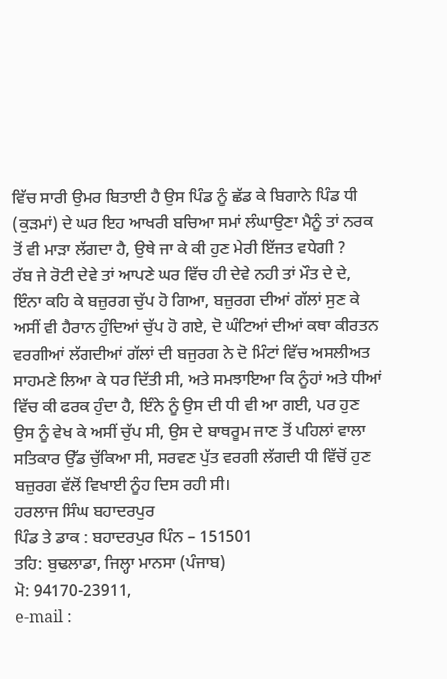ਵਿੱਚ ਸਾਰੀ ਉਮਰ ਬਿਤਾਈ ਹੈ ਉਸ ਪਿੰਡ ਨੂੰ ਛੱਡ ਕੇ ਬਿਗਾਨੇ ਪਿੰਡ ਧੀ (ਕੁੜਮਾਂ) ਦੇ ਘਰ ਇਹ ਆਖਰੀ ਬਚਿਆ ਸਮਾਂ ਲੰਘਾਉਣਾ ਮੈਨੂੰ ਤਾਂ ਨਰਕ ਤੋਂ ਵੀ ਮਾੜਾ ਲੱਗਦਾ ਹੈ, ਉਥੇ ਜਾ ਕੇ ਕੀ ਹੁਣ ਮੇਰੀ ਇੱਜਤ ਵਧੇਗੀ ?
ਰੱਬ ਜੇ ਰੋਟੀ ਦੇਵੇ ਤਾਂ ਆਪਣੇ ਘਰ ਵਿੱਚ ਹੀ ਦੇਵੇ ਨਹੀ ਤਾਂ ਮੌਤ ਦੇ ਦੇ, ਇੰਨਾ ਕਹਿ ਕੇ ਬਜ਼ੁਰਗ ਚੁੱਪ ਹੋ ਗਿਆ, ਬਜ਼ੁਰਗ ਦੀਆਂ ਗੱਲਾਂ ਸੁਣ ਕੇ ਅਸੀਂ ਵੀ ਹੈਰਾਨ ਹੁੰਦਿਆਂ ਚੁੱਪ ਹੋ ਗਏ, ਦੋ ਘੰਟਿਆਂ ਦੀਆਂ ਕਥਾ ਕੀਰਤਨ ਵਰਗੀਆਂ ਲੱਗਦੀਆਂ ਗੱਲਾਂ ਦੀ ਬਜੁਰਗ ਨੇ ਦੋ ਮਿੰਟਾਂ ਵਿੱਚ ਅਸਲੀਅਤ ਸਾਹਮਣੇ ਲਿਆ ਕੇ ਧਰ ਦਿੱਤੀ ਸੀ, ਅਤੇ ਸਮਝਾਇਆ ਕਿ ਨੂੰਹਾਂ ਅਤੇ ਧੀਆਂ ਵਿੱਚ ਕੀ ਫਰਕ ਹੁੰਦਾ ਹੈ, ਇੰਨੇ ਨੂੰ ਉਸ ਦੀ ਧੀ ਵੀ ਆ ਗਈ, ਪਰ ਹੁਣ ਉਸ ਨੂੰ ਵੇਖ ਕੇ ਅਸੀਂ ਚੁੱਪ ਸੀ, ਉਸ ਦੇ ਬਾਥਰੂਮ ਜਾਣ ਤੋਂ ਪਹਿਲਾਂ ਵਾਲਾ ਸਤਿਕਾਰ ਉੱਡ ਚੁੱਕਿਆ ਸੀ, ਸਰਵਣ ਪੁੱਤ ਵਰਗੀ ਲੱਗਦੀ ਧੀ ਵਿੱਚੋਂ ਹੁਣ ਬਜ਼ੁਰਗ ਵੱਲੋਂ ਵਿਖਾਈ ਨੂੰਹ ਦਿਸ ਰਹੀ ਸੀ।
ਹਰਲਾਜ ਸਿੰਘ ਬਹਾਦਰਪੁਰ
ਪਿੰਡ ਤੇ ਡਾਕ : ਬਹਾਦਰਪੁਰ ਪਿੰਨ – 151501
ਤਹਿ: ਬੁਢਲਾਡਾ, ਜਿਲ੍ਹਾ ਮਾਨਸਾ (ਪੰਜਾਬ)
ਮੋ: 94170-23911,
e-mail :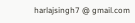harlajsingh7 @ gmail.com